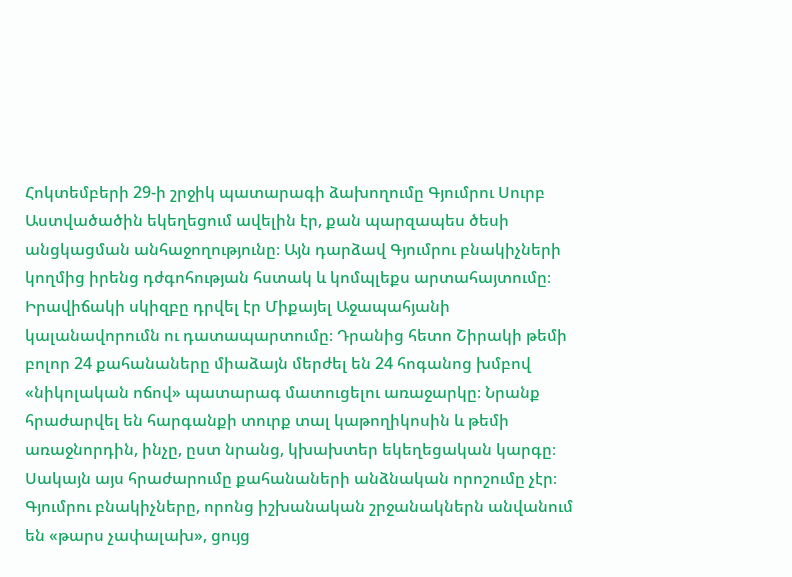Հոկտեմբերի 29-ի շրջիկ պատարագի ձախողումը Գյումրու Սուրբ Աստվածածին եկեղեցում ավելին էր, քան պարզապես ծեսի անցկացման անհաջողությունը։ Այն դարձավ Գյումրու բնակիչների կողմից իրենց դժգոհության հստակ և կոմպլեքս արտահայտումը։
Իրավիճակի սկիզբը դրվել էր Միքայել Աջապահյանի կալանավորումն ու դատապարտումը։ Դրանից հետո Շիրակի թեմի բոլոր 24 քահանաները միաձայն մերժել են 24 հոգանոց խմբով «նիկոլական ոճով» պատարագ մատուցելու առաջարկը։ Նրանք հրաժարվել են հարգանքի տուրք տալ կաթողիկոսին և թեմի առաջնորդին, ինչը, ըստ նրանց, կխախտեր եկեղեցական կարգը։
Սակայն այս հրաժարումը քահանաների անձնական որոշումը չէր։ Գյումրու բնակիչները, որոնց իշխանական շրջանակներն անվանում են «թարս չափալախ», ցույց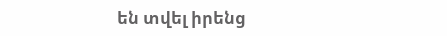են տվել իրենց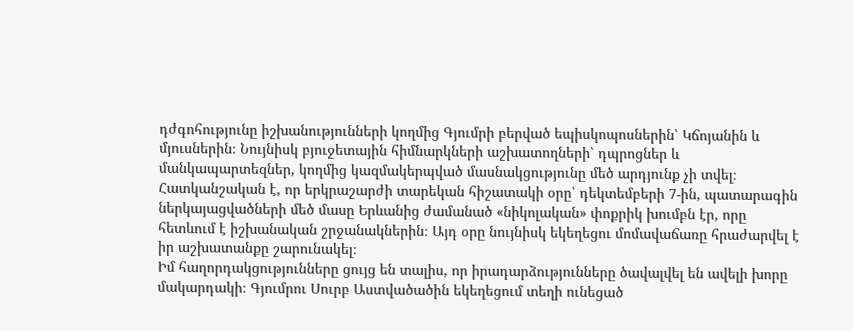դժգոհությունը իշխանությունների կողմից Գյումրի բերված եպիսկոպոսներին՝ Կճոյանին և մյուսներին։ Նույնիսկ բյուջետային հիմնարկների աշխատողների՝ դպրոցներ և մանկապարտեզներ, կողմից կազմակերպված մասնակցությունը մեծ արդյունք չի տվել։
Հատկանշական է, որ երկրաշարժի տարեկան հիշատակի օրը՝ դեկտեմբերի 7-ին, պատարագին ներկայացվածների մեծ մասը Երևանից ժամանած «նիկոլական» փոքրիկ խումբն էր, որը հետևում է իշխանական շրջանակներին։ Այդ օրը նույնիսկ եկեղեցու մոմավաճառը հրաժարվել է իր աշխատանքը շարունակել։
Իմ հաղորդակցությունները ցույց են տալիս, որ իրադարձությունները ծավալվել են ավելի խորը մակարդակի։ Գյումրու Սուրբ Աստվածածին եկեղեցում տեղի ունեցած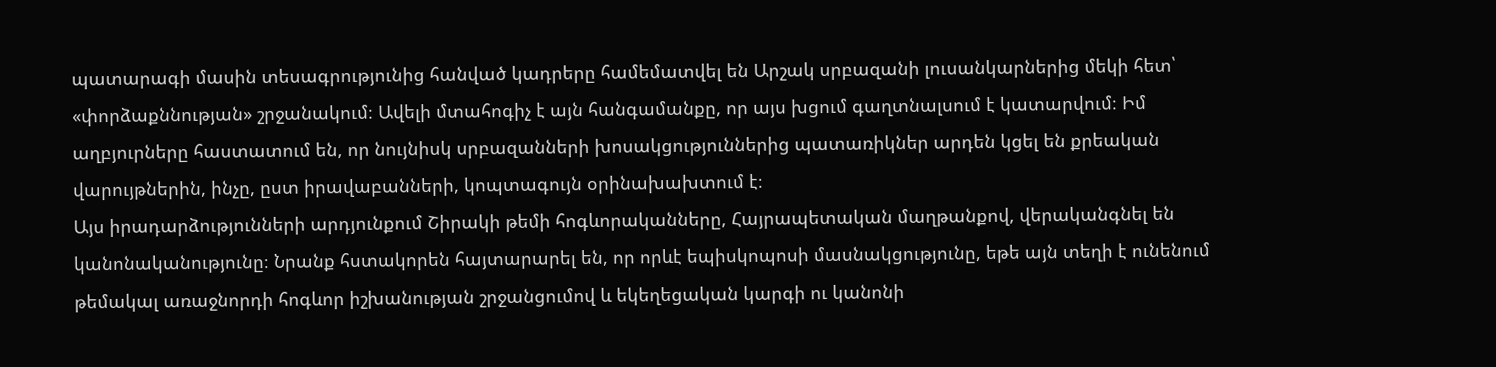պատարագի մասին տեսագրությունից հանված կադրերը համեմատվել են Արշակ սրբազանի լուսանկարներից մեկի հետ՝ «փորձաքննության» շրջանակում։ Ավելի մտահոգիչ է այն հանգամանքը, որ այս խցում գաղտնալսում է կատարվում։ Իմ աղբյուրները հաստատում են, որ նույնիսկ սրբազանների խոսակցություններից պատառիկներ արդեն կցել են քրեական վարույթներին, ինչը, ըստ իրավաբանների, կոպտագույն օրինախախտում է։
Այս իրադարձությունների արդյունքում Շիրակի թեմի հոգևորականները, Հայրապետական մաղթանքով, վերականգնել են կանոնականությունը։ Նրանք հստակորեն հայտարարել են, որ որևէ եպիսկոպոսի մասնակցությունը, եթե այն տեղի է ունենում թեմակալ առաջնորդի հոգևոր իշխանության շրջանցումով և եկեղեցական կարգի ու կանոնի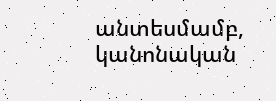անտեսմամբ, կանոնական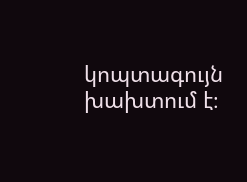կոպտագույն խախտում է։